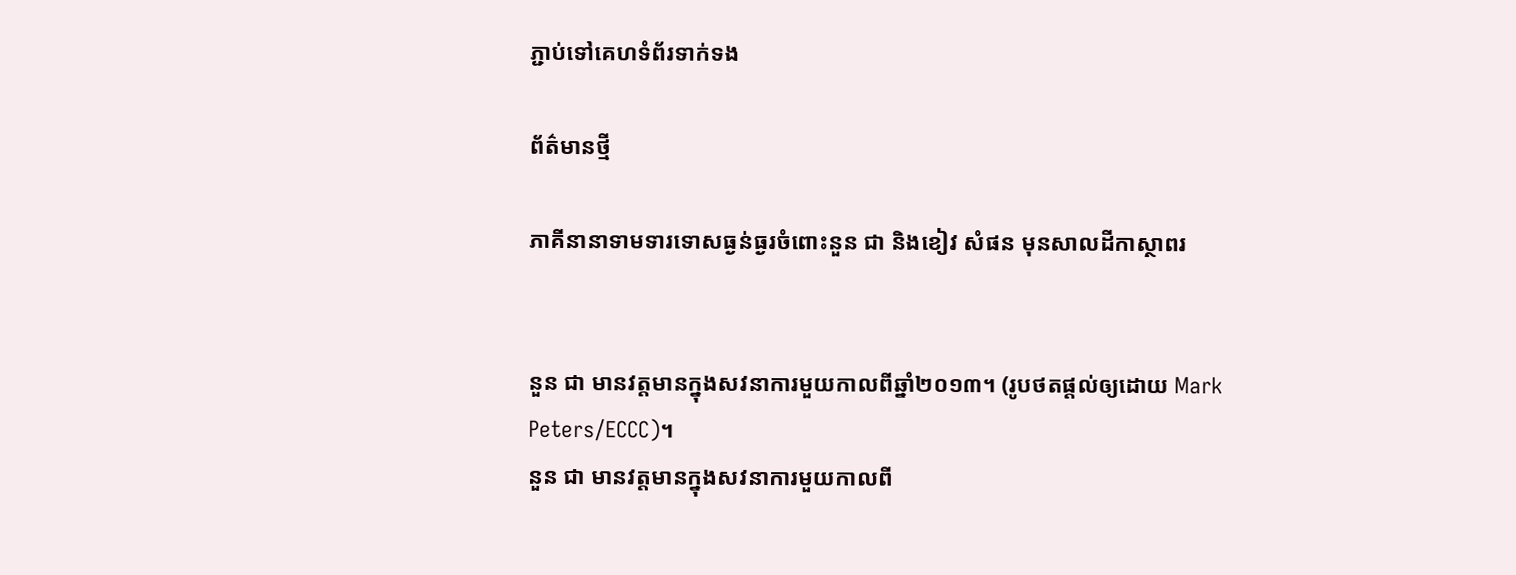ភ្ជាប់ទៅគេហទំព័រទាក់ទង

ព័ត៌មានថ្មី

ភាគីនានាទាមទារទោសធ្ងន់ធ្ងរចំពោះនួន ជា និងខៀវ សំផន មុនសាលដីកាស្ថាពរ


នួន ជា មានវត្តមានក្នុងសវនាការមួយកាលពីឆ្នាំ២០១៣។ (រូបថតផ្តល់ឲ្យដោយ Mark Peters/ECCC)។
នួន ជា មានវត្តមានក្នុងសវនាការមួយកាលពី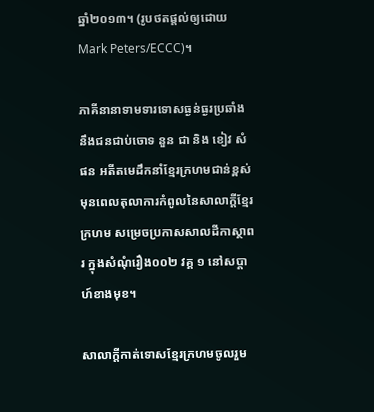ឆ្នាំ២០១៣។ (រូបថតផ្តល់ឲ្យដោយ Mark Peters/ECCC)។

ភាគីនានាទាមទារទោសធ្ងន់ធ្ងរប្រឆាំងនឹងជនជាប់ចោទ នួន ជា និង ខៀវ សំផន អតីតមេដឹកនាំខ្មែរក្រហមជាន់ខ្ពស់ មុនពេលតុលាការកំពូលនៃសាលាក្ដីខ្មែរក្រហម សម្រេចប្រកាសសាលដីកាស្ថាពរ ក្នុងសំណុំរឿង០០២ វគ្គ ១ នៅសប្តាហ៍ខាងមុខ។

សាលាក្តីកាត់ទោសខ្មែរក្រហមចូលរួម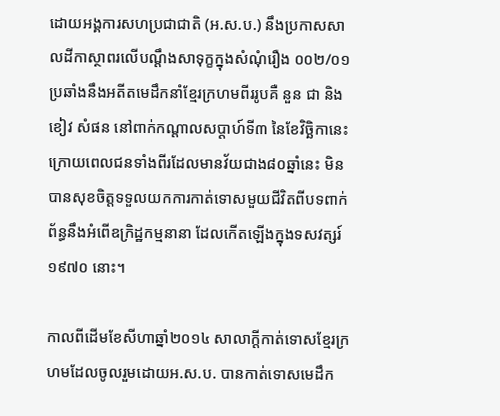ដោយអង្គការសហប្រជាជាតិ (អ.ស.ប.) នឹងប្រកាសសាលដីកាស្ថាពរលើបណ្តឹងសាទុក្ខក្នុងសំណុំរឿង ០០២/០១ ប្រឆាំងនឹងអតីតមេដឹកនាំខ្មែរក្រហមពីររូបគឺ នួន ជា និង ខៀវ សំផន នៅពាក់កណ្តាលសប្តាហ៍ទី៣ នៃខែវិច្ឆិកានេះ ក្រោយពេលជនទាំងពីរដែលមានវ័យជាង៨០ឆ្នាំនេះ មិនបានសុខចិត្តទទួលយកការកាត់ទោសមួយជីវិតពីបទពាក់ព័ន្ធនឹងអំពើឧក្រិដ្ឋកម្មនានា ដែលកើតឡើងក្នុងទសវត្សរ៍១៩៧០ នោះ។

កាលពីដើមខែសីហាឆ្នាំ២០១៤ សាលាក្តីកាត់ទោសខ្មែរក្រហមដែលចូលរួមដោយអ.ស.ប. បានកាត់ទោសមេដឹក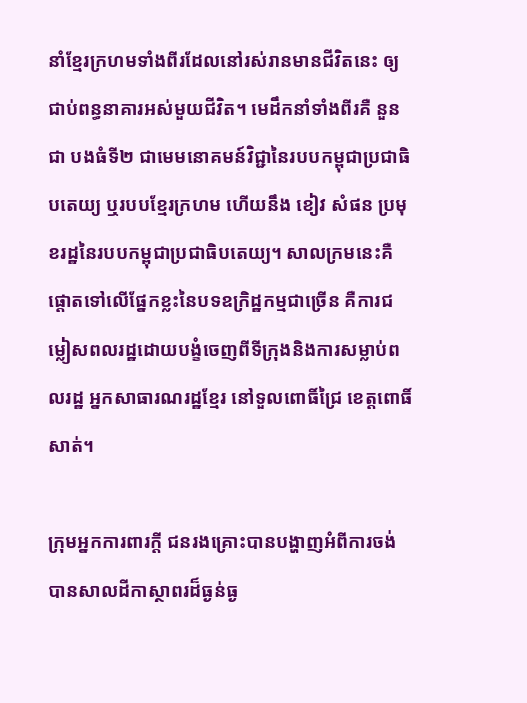នាំខ្មែរក្រហមទាំងពីរដែលនៅរស់រានមានជីវិតនេះ ឲ្យជាប់ពន្ធនាគារអស់មួយជីវិត។ មេដឹកនាំទាំងពីរគឺ នួន ជា បងធំទី២ ជាមេមនោគមន៍វិជ្ជានៃរបបកម្ពុជាប្រជាធិបតេយ្យ ឬរបបខ្មែរក្រហម ហើយនឹង ខៀវ សំផន ប្រមុខរដ្ឋនៃរបបកម្ពុជាប្រជាធិបតេយ្យ។ សាលក្រមនេះគឺផ្តោតទៅលើផ្នែកខ្លះនៃបទឧក្រិដ្ឋកម្មជាច្រើន គឺការជម្លៀសពលរដ្ឋដោយបង្ខំចេញពីទីក្រុងនិងការសម្លាប់ពលរដ្ឋ អ្នកសាធារណរដ្ឋខ្មែរ នៅទួលពោធិ៍ជ្រៃ ខេត្តពោធិ៍សាត់។

ក្រុមអ្នកការពារក្តី ជនរងគ្រោះបានបង្ហាញអំពីការចង់បានសាលដីកាស្ថាពរដ៏ធ្ងន់ធ្ង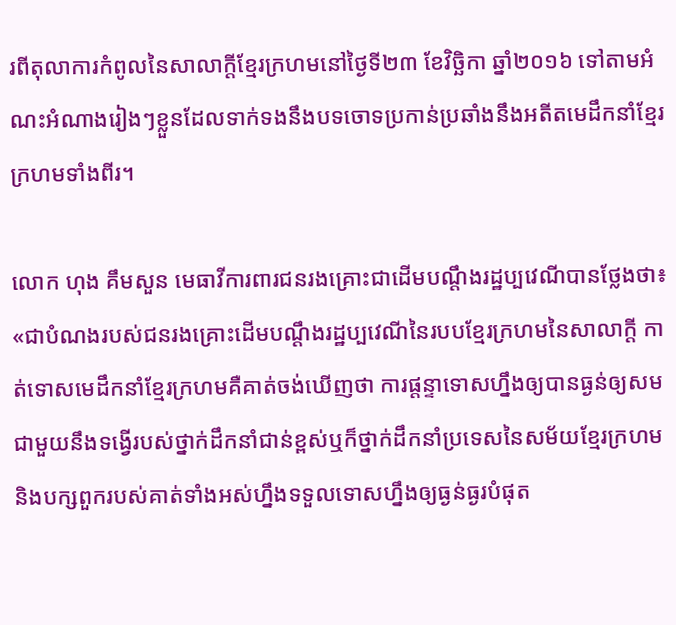រពីតុលាការកំពូលនៃសាលាក្តីខ្មែរក្រហមនៅថ្ងៃទី២៣ ខែវិច្ឆិកា ឆ្នាំ២០១៦ ទៅតាមអំណះអំណាងរៀងៗខ្លួនដែលទាក់ទងនឹងបទចោទប្រកាន់ប្រឆាំងនឹងអតីតមេដឹកនាំខ្មែរក្រហមទាំងពីរ។

លោក ហុង គឹមសួន មេធាវីការពារជនរងគ្រោះជាដើមបណ្តឹងរដ្ឋប្បវេណីបានថ្លែងថា៖ «ជាបំណងរបស់ជនរងគ្រោះដើមបណ្តឹងរដ្ឋប្បវេណីនៃរបបខ្មែរក្រហមនៃសាលាក្តី កាត់ទោសមេដឹកនាំខ្មែរក្រហមគឺគាត់ចង់ឃើញថា ការផ្តន្ទាទោសហ្នឹងឲ្យបានធ្ងន់ឲ្យសមជាមួយនឹងទង្វើរបស់ថ្នាក់ដឹកនាំជាន់ខ្ពស់ឬក៏ថ្នាក់ដឹកនាំប្រទេសនៃសម័យខ្មែរក្រហមនិងបក្សពួករបស់គាត់ទាំងអស់ហ្នឹងទទួលទោសហ្នឹងឲ្យធ្ងន់ធ្ងរបំផុត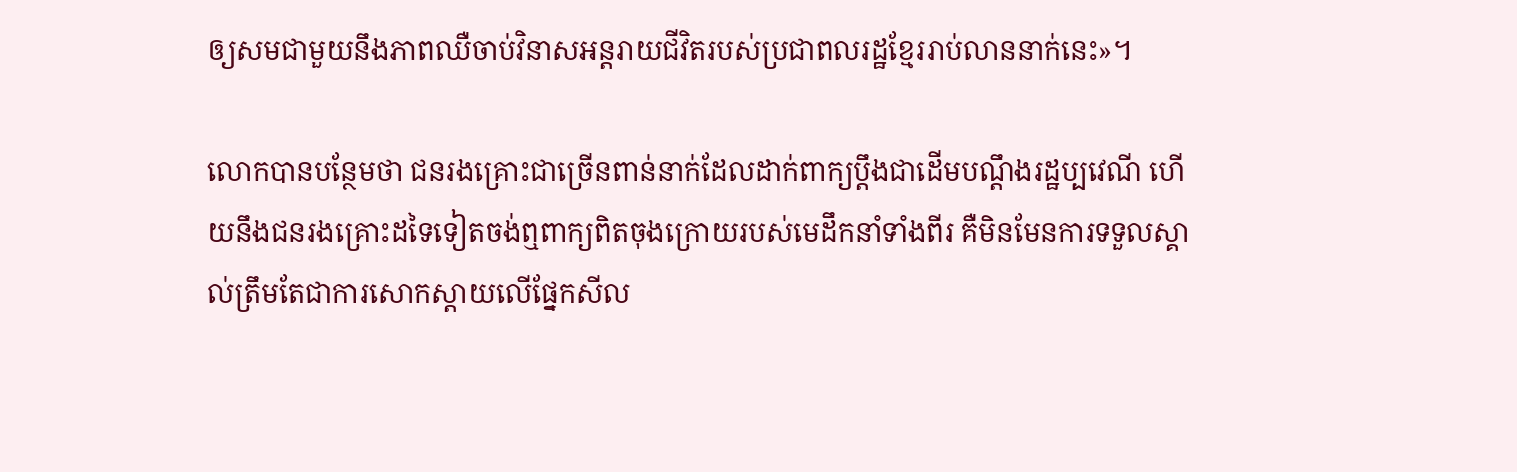ឲ្យសមជាមួយនឹងភាពឈឺចាប់វិនាសអន្តរាយជីវិតរបស់ប្រជាពលរដ្ឋខ្មែររាប់លាននាក់នេះ‍»។

លោកបានបន្ថែមថា ជនរងគ្រោះជាច្រើនពាន់នាក់ដែលដាក់ពាក្យប្តឹងជាដើមបណ្តឹងរដ្ឋប្បវេណី ហើយនឹងជនរងគ្រោះដទៃទៀតចង់ឮពាក្យពិតចុងក្រោយរបស់មេដឹកនាំទាំងពីរ គឺមិនមែនការទទួលស្គាល់ត្រឹមតែជាការសោកស្តាយលើផ្នែកសីល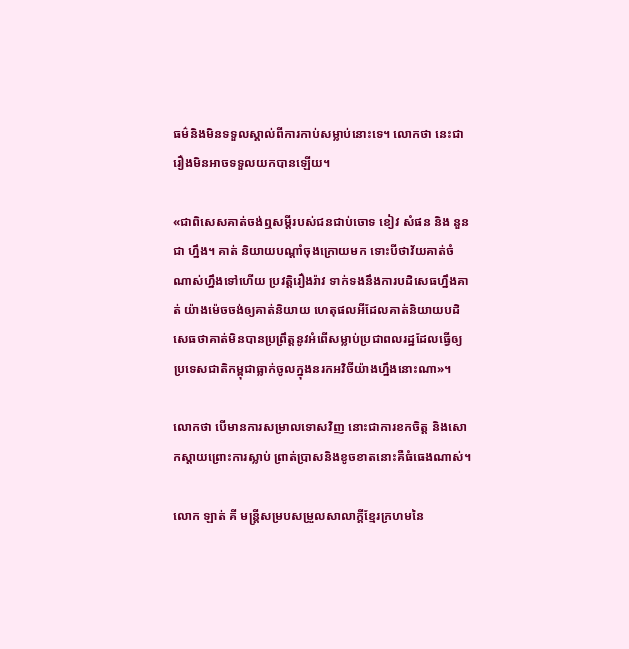ធម៌និងមិនទទួលស្គាល់ពីការកាប់សម្លាប់នោះទេ។ លោកថា នេះជារឿងមិនអាចទទួលយកបានឡើយ‍។

«ជាពិសេសគាត់ចង់ឮសម្តីរបស់ជនជាប់ចោទ ខៀវ សំផន និង នួន ជា ហ្នឹង។ គាត់ និយាយបណ្តាំចុងក្រោយមក ទោះបីថាវ័យគាត់ចំណាស់ហ្នឹងទៅហើយ ប្រវត្តិរឿងរ៉ាវ ទាក់ទងនឹងការបដិសេធហ្នឹងគាត់ យ៉ាងម៉េចចង់ឲ្យគាត់និយាយ ហេតុផលអីដែលគាត់និយាយបដិសេធថាគាត់មិនបានប្រព្រឹត្តនូវអំពើសម្លាប់ប្រជាពលរដ្ឋដែលធ្វើឲ្យប្រទេសជាតិកម្ពុជាធ្លាក់ចូលក្នុងនរកអវិចីយ៉ាងហ្នឹងនោះណា‍»។

លោកថា បើមានការសម្រាលទោសវិញ នោះជាការខកចិត្ត និងសោកស្តាយព្រោះការស្លាប់ ព្រាត់ប្រាសនិងខូចខាតនោះគឺធំធេងណាស់។

លោក ឡាត់ គី មន្ត្រីសម្របសម្រួលសាលាក្តីខ្មែរក្រហមនៃ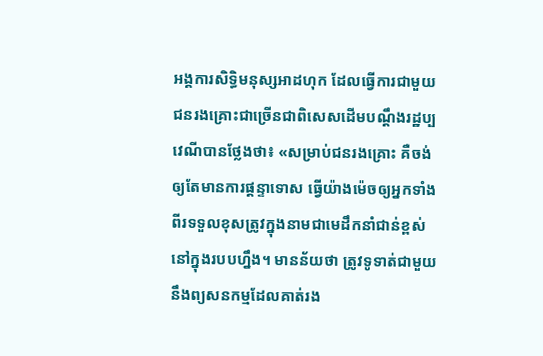អង្គការសិទ្ធិមនុស្សអាដហុក ដែលធ្វើការជាមួយជនរងគ្រោះជាច្រើនជាពិសេសដើមបណ្តឹងរដ្ឋប្បវេណីបានថ្លែងថា៖ «សម្រាប់ជនរងគ្រោះ គឺចង់ឲ្យតែមានការផ្តន្ទាទោស ធ្វើយ៉ាងម៉េចឲ្យអ្នកទាំងពីរទទួលខុសត្រូវក្នុងនាមជាមេដឹកនាំជាន់ខ្ពស់នៅក្នុងរបបហ្នឹង។ មានន័យថា ត្រូវទូទាត់ជាមួយនឹងព្យសនកម្មដែលគាត់រង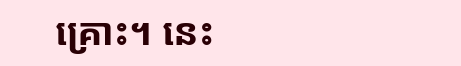គ្រោះ។ នេះ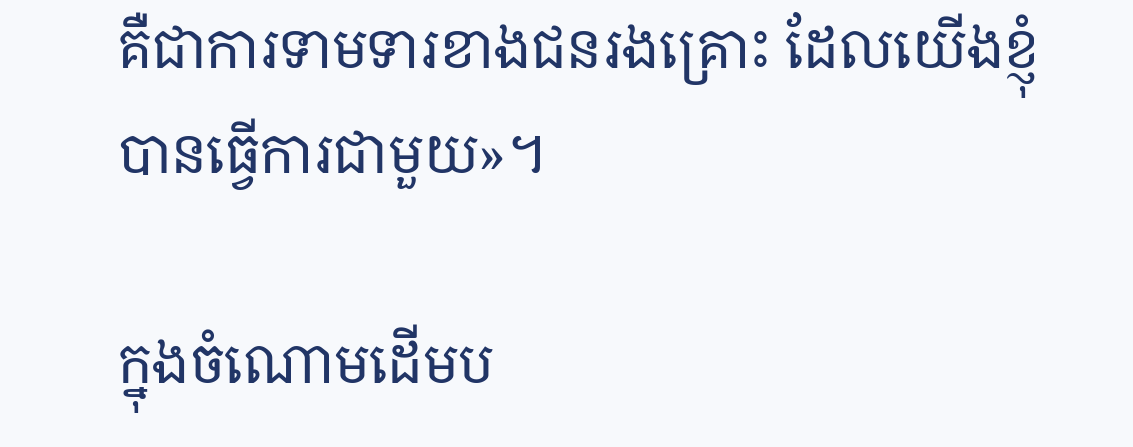គឺជាការទាមទារខាងជនរងគ្រោះ ដែលយើងខ្ញុំបានធ្វើការជាមួយ‍»។

ក្នុងចំណោមដើមប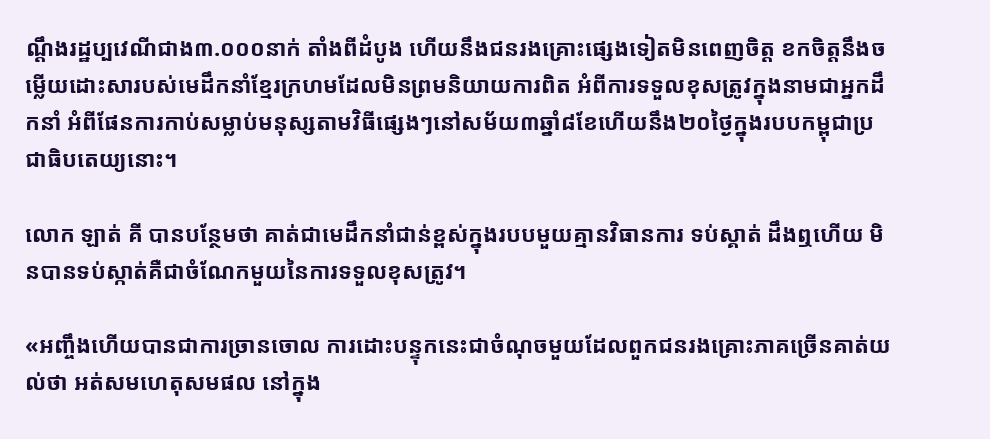ណ្តឹងរដ្ឋប្បវេណីជាង៣.០០០នាក់ តាំងពីដំបូង ហើយនឹងជនរងគ្រោះផ្សេងទៀតមិនពេញចិត្ត ខកចិត្តនឹងចម្លើយដោះសារបស់មេដឹកនាំខ្មែរក្រហមដែលមិនព្រមនិយាយការពិត អំពីការទទួលខុសត្រូវក្នុងនាមជាអ្នកដឹកនាំ អំពីផែនការកាប់សម្លាប់មនុស្សតាមវិធីផ្សេងៗនៅសម័យ៣ឆ្នាំ៨ខែហើយនឹង២០ថ្ងៃក្នុងរបបកម្ពុជាប្រជាធិបតេយ្យនោះ។

លោក ឡាត់ គី បានបន្ថែមថា គាត់ជាមេដឹកនាំជាន់ខ្ពស់ក្នុងរបបមួយគ្មានវិធានការ ទប់ស្គាត់ ដឹងឮហើយ មិនបានទប់ស្កាត់គឺជាចំណែកមួយនៃការទទួលខុសត្រូវ។

«អញ្ចឹងហើយបានជាការច្រានចោល ការដោះបន្ទុកនេះជាចំណុចមួយដែលពួកជនរងគ្រោះភាគច្រើនគាត់យល់ថា អត់សមហេតុសមផល នៅក្នុង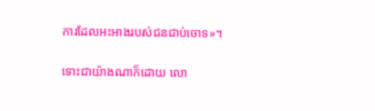ការដែលអះអាងរបស់ជនជាប់ចោទ‍»។

ទោះជាយ៉ាងណាក៏ដោយ លោ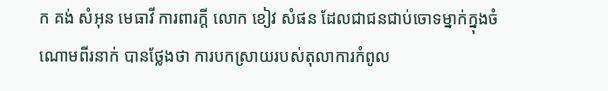ក គង់ សំអុន មេធាវី ការពារក្តី លោក ខៀវ សំផន ដែលជាជនជាប់ចោទម្នាក់ក្នុងចំណោមពីរនាក់ បានថ្លែងថា ការបកស្រាយរបស់តុលាការកំពូល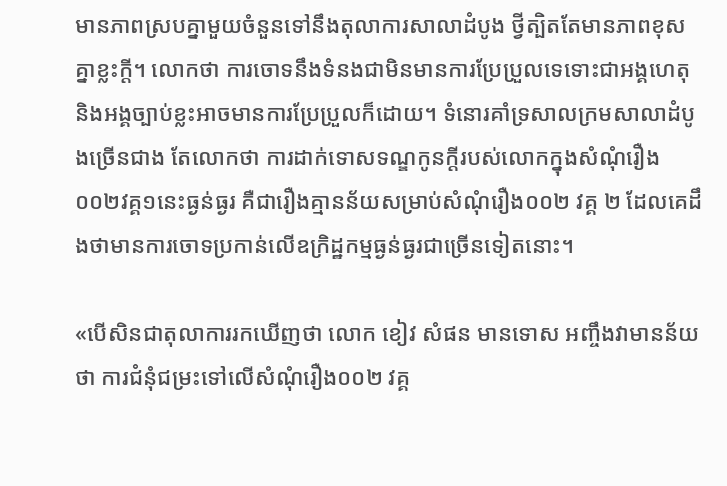មានភាពស្របគ្នាមួយចំនួនទៅនឹងតុលាការសាលាដំបូង ថ្វីត្បិតតែមានភាពខុសគ្នាខ្លះក្តី។ លោកថា ការចោទនឹងទំនងជាមិនមានការប្រែប្រួលទេទោះជាអង្គហេតុ និងអង្គច្បាប់ខ្លះអាចមានការប្រែប្រួលក៏ដោយ។ ទំនោរគាំទ្រសាលក្រមសាលាដំបូងច្រើនជាង តែលោកថា ការដាក់ទោសទណ្ឌកូនក្តីរបស់លោកក្នុងសំណុំរឿង០០២វគ្គ១នេះធ្ងន់ធ្ងរ គឺជារឿងគ្មានន័យសម្រាប់សំណុំរឿង០០២ វគ្គ ២ ដែលគេដឹងថាមានការចោទប្រកាន់លើឧក្រិដ្ឋកម្មធ្ងន់ធ្ងរជាច្រើនទៀតនោះ។

«បើសិនជាតុលាការរកឃើញថា លោក ខៀវ សំផន មានទោស អញ្ចឹងវាមានន័យថា ការជំនុំជម្រះទៅលើសំណុំរឿង០០២ វគ្គ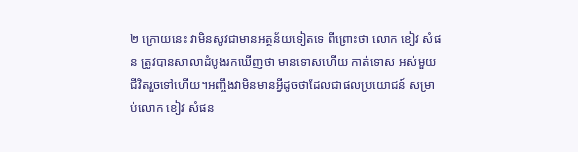២ ក្រោយនេះ វាមិនសូវជាមានអត្ថន័យទៀតទេ ពីព្រោះថា លោក ខៀវ សំផន ត្រូវបានសាលាដំបូងរកឃើញថា មានទោសហើយ កាត់ទោស អស់មួយជីវិតរួចទៅហើយ។អញ្ចឹងវាមិនមានអ្វីដូចថាដែលជាផលប្រយោជន៍ សម្រាប់លោក ខៀវ សំផន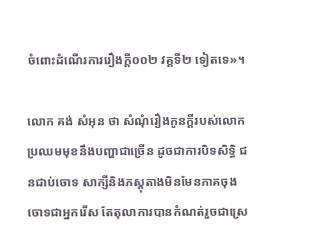ចំពោះដំណើរការរឿងក្តី០០២ វគ្គទី២ ទៀតទេ‍»។

លោក គង់ សំអុន ថា សំណុំរឿងកូនក្តីរបស់លោកប្រឈមមុខនឹងបញ្ហាជាច្រើន ដូចជាការបិទសិទ្ធិ ជនជាប់ចោទ សាក្សីនិងភស្តុតាងមិនមែនភាគចុងចោទជាអ្នករើស តែតុលាការបានកំណត់រួចជាស្រេ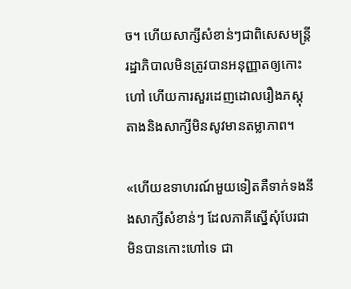ច។ ហើយសាក្សីសំខាន់ៗជាពិសេសមន្ត្រីរដ្ឋាភិបាលមិនត្រូវបានអនុញ្ញាតឲ្យកោះហៅ ហើយការសួរដេញដោលរឿងភស្តុតាងនិងសាក្សីមិនសូវមានតម្លាភាព។

«ហើយឧទាហរណ៍មួយទៀតគឺទាក់ទងនឹងសាក្សីសំខាន់ៗ ដែលភាគីស្នើសុំបែរជាមិនបានកោះហៅទេ ជា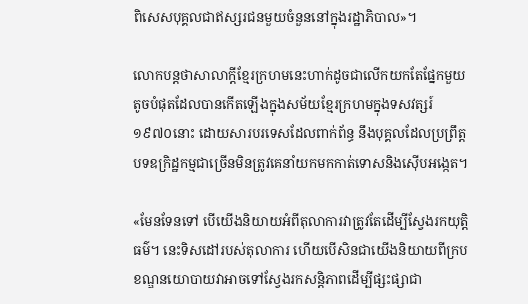ពិសេសបុគ្គលជាឥស្សរជនមួយចំនួននៅក្នុងរដ្ឋាភិបាល‍»។

លោកបន្តថាសាលាក្តីខ្មែរក្រហមនេះហាក់ដូចជាលើកយកតែផ្នែកមួយតូចបំផុតដែលបានកើតឡើងក្នុងសម័យខ្មែរក្រហមក្នុងទសវត្សរ៍១៩៧០នោះ ដោយសារបរទេសដែលពាក់ព័ន្ធ នឹងបុគ្គលដែលប្រព្រឹត្តបទឧក្រិដ្ឋកម្មជាច្រើនមិនត្រូវគេនាំយកមកកាត់ទោសនិងស៊ើបអង្កេត។

«មែនទែនទៅ បើយើងនិយាយអំពីតុលាការវាត្រូវតែដើម្បីស្វែងរកយុត្តិធម៌។ នេះទិសដៅរបស់តុលាការ ហើយបើសិនជាយើងនិយាយពីក្របខណ្ឌនយោបាយវាអាចទៅស្វែងរកសន្តិភាពដើម្បីផ្សះផ្សាជា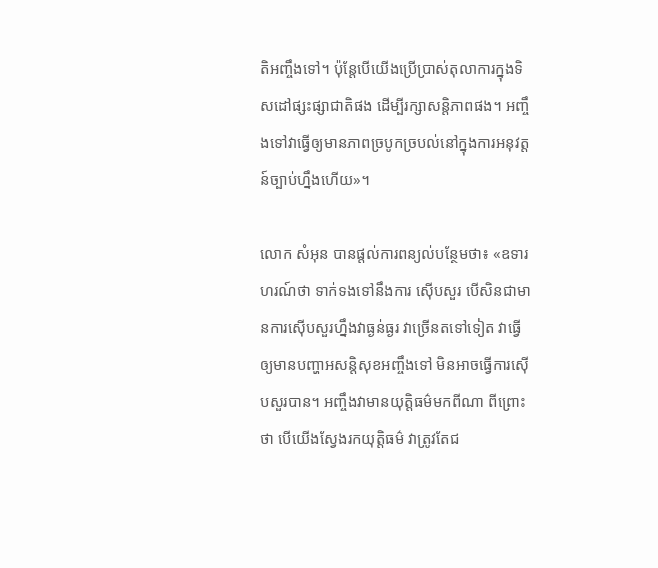តិអញ្ចឹងទៅ។ ប៉ុន្តែបើយើងប្រើប្រាស់តុលាការក្នុងទិសដៅផ្សះផ្សាជាតិផង ដើម្បីរក្សាសន្តិភាពផង។ អញ្ចឹងទៅវាធ្វើឲ្យមានភាពច្របូកច្របល់នៅក្នុងការអនុវត្តន៍ច្បាប់ហ្នឹងហើយ‍»។

លោក សំអុន បានផ្តល់ការពន្យល់បន្ថែមថា៖ «ឧទារហរណ៍ថា ទាក់ទងទៅនឹងការ ស៊ើបសួរ បើសិនជាមានការស៊ើបសួរហ្នឹងវាធ្ងន់ធ្ងរ វាច្រើនតទៅទៀត វាធ្វើឲ្យមានបញ្ហាអសន្តិសុខអញ្ចឹងទៅ មិនអាចធ្វើការស៊ើបសួរបាន។ អញ្ចឹងវាមានយុត្តិធម៌មកពីណា ពីព្រោះថា បើយើងស្វែងរកយុត្តិធម៌ វាត្រូវតែជ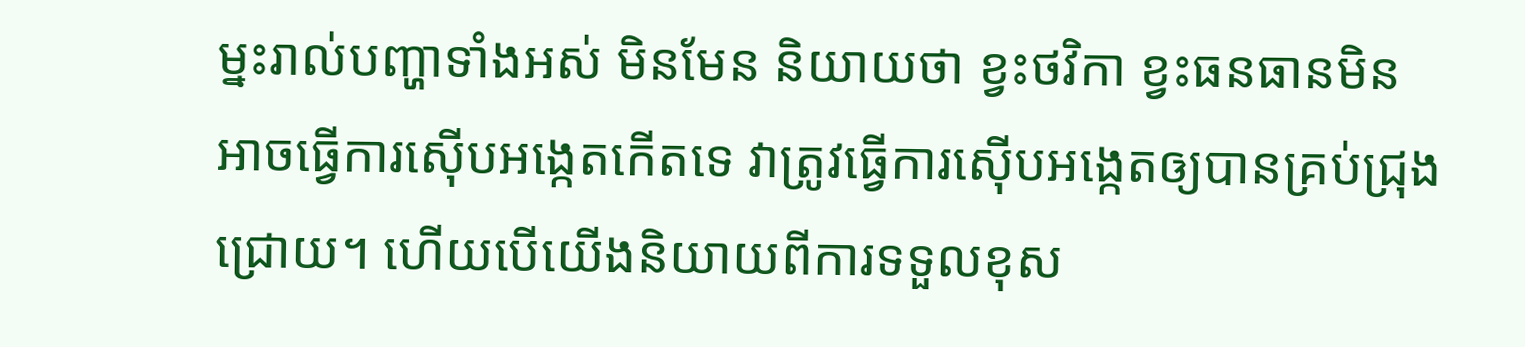ម្នះរាល់បញ្ហាទាំងអស់ មិនមែន និយាយថា ខ្វះថវិកា ខ្វះធនធានមិនអាចធ្វើការស៊ើបអង្កេតកើតទេ វាត្រូវធ្វើការស៊ើបអង្កេតឲ្យបានគ្រប់ជ្រុងជ្រោយ។ ហើយបើយើងនិយាយពីការទទួលខុស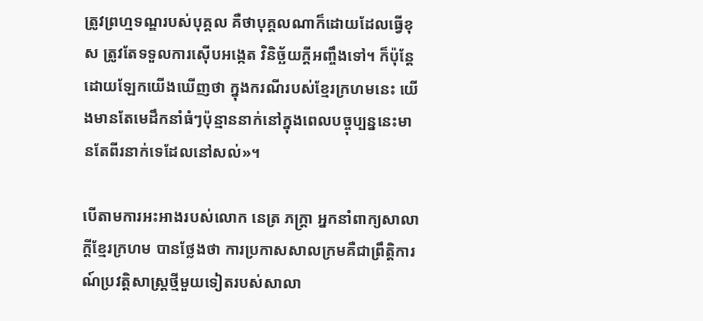ត្រូវព្រហ្មទណ្ឌរបស់បុគ្គល គឺថាបុគ្គលណាក៏ដោយដែលធ្វើខុស ត្រូវតែទទួលការស៊ើបអង្កេត វិនិច្ឆ័យក្តីអញ្ចឹងទៅ។ ក៏ប៉ុន្តែដោយឡែកយើងឃើញថា ក្នុងករណីរបស់ខ្មែរក្រហមនេះ យើងមានតែមេដឹកនាំធំៗប៉ុន្មាននាក់នៅក្នុងពេលបច្ចុប្បន្ននេះមានតែពីរនាក់ទេដែលនៅសល់‍»។

បើតាមការអះអាងរបស់លោក នេត្រ ភក្ត្រា អ្នកនាំពាក្យសាលាក្តីខ្មែរក្រហម បានថ្លែងថា ការប្រកាសសាលក្រមគឺជាព្រឹត្តិការណ៍ប្រវត្តិសាស្ត្រថ្មីមួយទៀតរបស់សាលា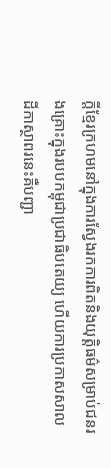ក្តីខ្មែរក្រហមនៅក្នុងការស្វែងរកការពិតនិងយុត្តិធម៌សម្រាប់ជនរងគ្រោះក្នុងរបបកម្ពុជាប្រជាធិបតេយ្យ ហើយការប្រកាសសាលដីកាស្ថាពរនេះគឺបញ្ជា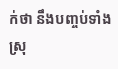ក់ថា នឹងបញ្ចប់ទាំងស្រុ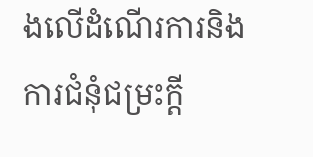ងលើដំណើរការនិងការជំនុំជម្រះក្តី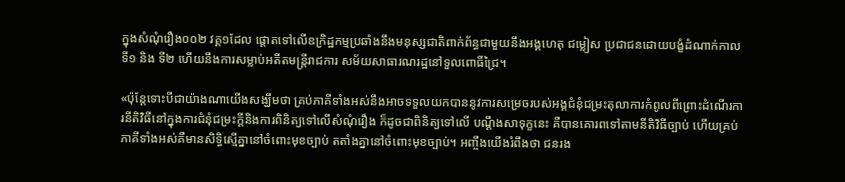ក្នុងសំណុំរឿង០០២ វគ្គ១ដែល ផ្តោតទៅលើឧក្រិដ្ឋកម្មប្រឆាំងនឹងមនុស្សជាតិពាក់ព័ន្ធជាមួយនឹងអង្គហេតុ ជម្លៀស ប្រជាជនដោយបង្ខំដំណាក់កាលទី១ និង ទី២ ហើយនឹងការសម្លាប់អតីតមន្ត្រីរាជការ សម័យសាធារណរដ្ឋនៅទួលពោធិ៍ជ្រៃ‍។

«ប៉ុន្តែទោះបីជាយ៉ាងណាយើងសង្ឃឹមថា គ្រប់ភាគីទាំងអស់នឹងអាចទទួលយកបាននូវការសម្រេចរបស់អង្គជំនុំជម្រះតុលាការកំពូលពីព្រោះដំណើរការនីតិវិធីនៅក្នុងការជំនុំជម្រះក្តីនិងការពិនិត្យទៅលើសំណុំរឿង ក៏ដូចជាពិនិត្យទៅលើ បណ្តឹងសាទុក្ខនេះ គឺបានគោរពទៅតាមនីតិវិធីច្បាប់ ហើយគ្រប់ភាគីទាំងអស់គឺមានសិទ្ធិស្មើគ្នានៅចំពោះមុខច្បាប់ តតាំងគ្នានៅចំពោះមុខច្បាប់។ អញ្ចឹងយើងរំពឹងថា ជនរង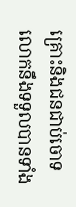គ្រោះនិងជនជាប់ចោទ លោកនឹងទទួលបានទាំង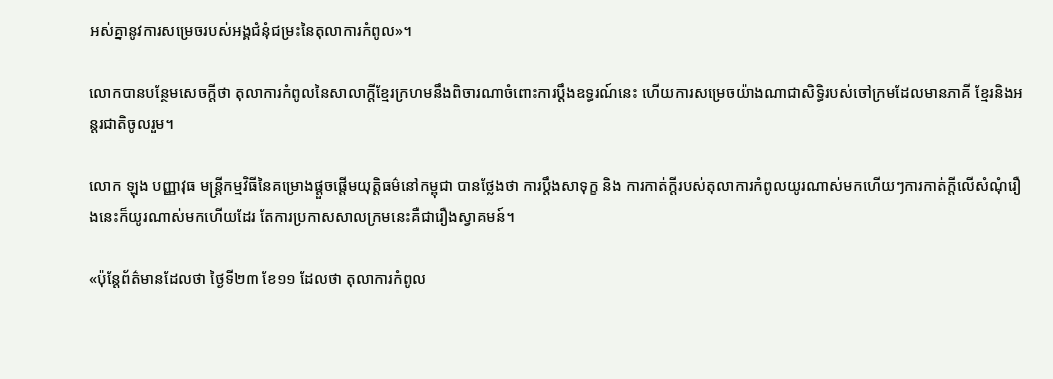អស់គ្នានូវការសម្រេចរបស់អង្គជំនុំជម្រះនៃតុលាការកំពូល‍»។

លោកបានបន្ថែមសេចក្តីថា តុលាការកំពូលនៃសាលាក្តីខ្មែរក្រហមនឹងពិចារណាចំពោះការប្តឹងឧទ្ធរណ៍នេះ ហើយការសម្រេចយ៉ាងណាជាសិទ្ធិរបស់ចៅក្រមដែលមានភាគី ខ្មែរនិងអន្តរជាតិចូលរួម។

លោក ឡុង បញ្ញាវុធ មន្ត្រីកម្មវិធីនៃគម្រោងផ្តួចផ្តើមយុត្តិធម៌នៅកម្ពុជា បានថ្លែងថា ការប្តឹងសាទុក្ខ និង ការកាត់ក្តីរបស់តុលាការកំពូលយូរណាស់មកហើយៗការកាត់ក្តីលើសំណុំរឿងនេះក៏យូរណាស់មកហើយដែរ តែការប្រកាសសាលក្រមនេះគឺជារឿងស្វាគមន៍។

«ប៉ុន្តែព័ត៌មានដែលថា ថ្ងៃទី២៣ ខែ១១ ដែលថា តុលាការកំពូល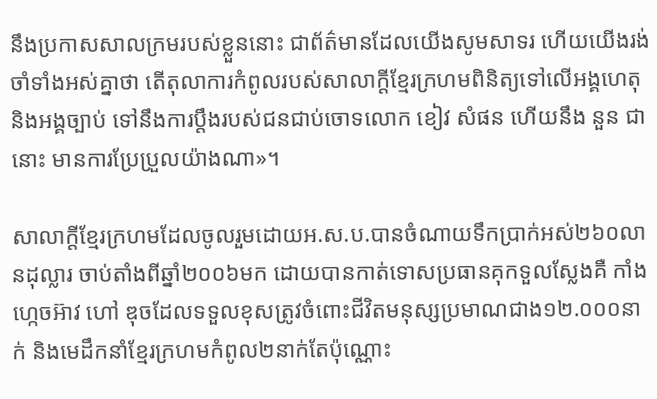នឹងប្រកាសសាលក្រមរបស់ខ្លួននោះ ជាព័ត៌មានដែលយើងសូមសាទរ ហើយយើងរង់ចាំទាំងអស់គ្នាថា តើតុលាការកំពូលរបស់សាលាក្តីខ្មែរក្រហមពិនិត្យទៅលើអង្គហេតុនិងអង្គច្បាប់ ទៅនឹងការប្តឹងរបស់ជនជាប់ចោទលោក ខៀវ សំផន ហើយនឹង នួន ជា នោះ មានការប្រែប្រួលយ៉ាងណា‍»។

សាលាក្តីខ្មែរក្រហមដែលចូលរួមដោយអ.ស.ប.បានចំណាយទឹកប្រាក់អស់២៦០លានដុល្លារ ចាប់តាំងពីឆ្នាំ២០០៦មក ដោយបានកាត់ទោសប្រធានគុកទួលស្លែងគឺ កាំង ហ្កេចអ៊ាវ ហៅ ឌុចដែលទទួលខុសត្រូវចំពោះជីវិតមនុស្សប្រមាណជាង១២.០០០នាក់ និងមេដឹកនាំខ្មែរក្រហមកំពូល២នាក់តែប៉ុណ្ណោះ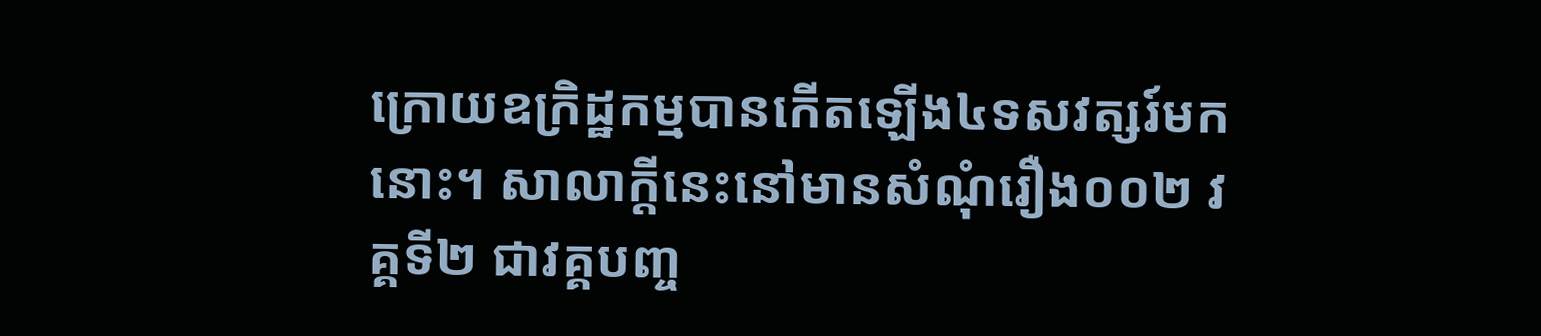ក្រោយឧក្រិដ្ឋកម្មបានកើតឡើង៤ទសវត្សរ៍មកនោះ។ សាលាក្តីនេះនៅមានសំណុំរឿង០០២ វគ្គទី២ ជាវគ្គបញ្ច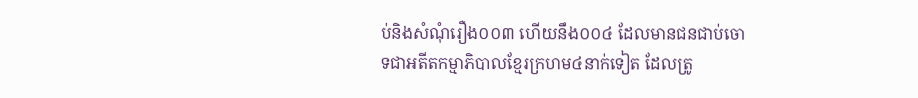ប់និងសំណុំរឿង០០៣ ហើយនឹង០០៤ ដែលមានជនជាប់ចោទជាអតីតកម្មាភិបាលខ្មែរក្រហម៤នាក់ទៀត ដែលត្រូ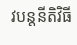វបន្តនីតិវិធី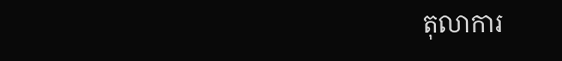តុលាការ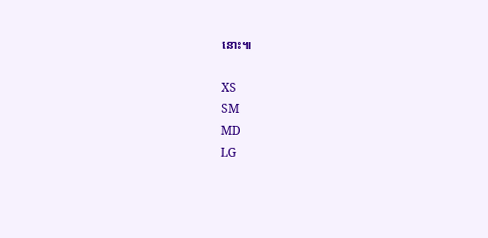នោះ៕

XS
SM
MD
LG